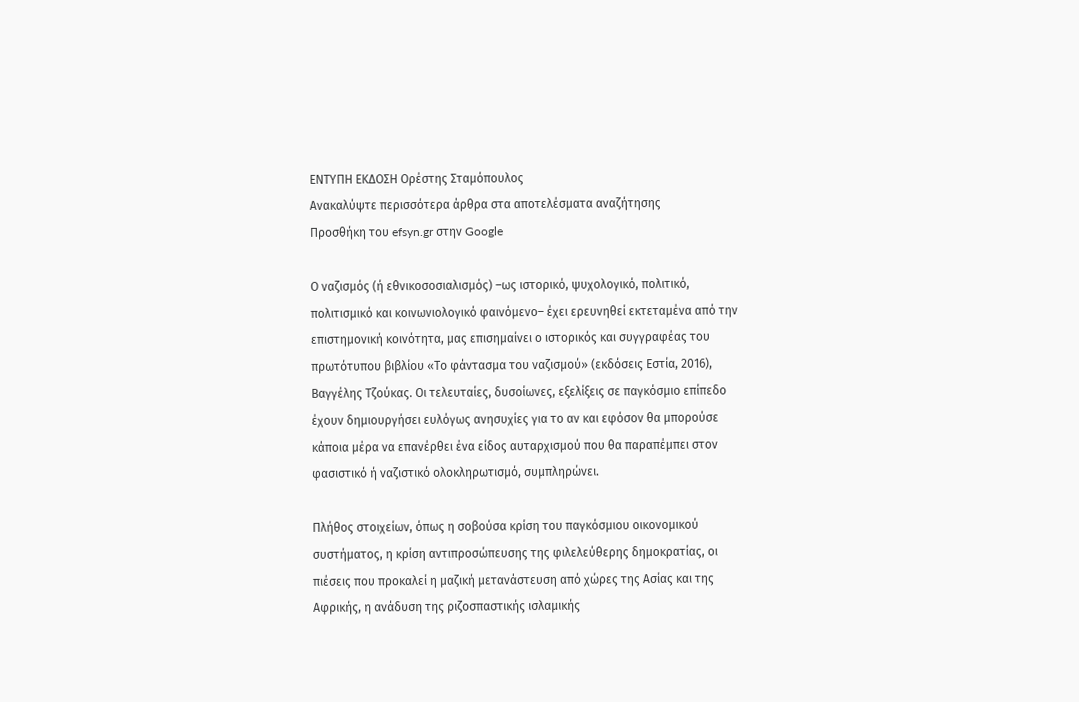ΕΝΤΥΠΗ ΕΚΔΟΣΗ Ορέστης Σταμόπουλος
Ανακαλύψτε περισσότερα άρθρα στα αποτελέσματα αναζήτησης
Προσθήκη του efsyn.gr στην Google

Ο ναζισμός (ή εθνικοσοσιαλισμός) –ως ιστορικό, ψυχολογικό, πολιτικό, πολιτισμικό και κοινωνιολογικό φαινόμενο– έχει ερευνηθεί εκτεταμένα από την επιστημονική κοινότητα, μας επισημαίνει ο ιστορικός και συγγραφέας του πρωτότυπου βιβλίου «Το φάντασμα του ναζισμού» (εκδόσεις Εστία, 2016), Βαγγέλης Τζούκας. Οι τελευταίες, δυσοίωνες, εξελίξεις σε παγκόσμιο επίπεδο έχουν δημιουργήσει ευλόγως ανησυχίες για το αν και εφόσον θα μπορούσε κάποια μέρα να επανέρθει ένα είδος αυταρχισμού που θα παραπέμπει στον φασιστικό ή ναζιστικό ολοκληρωτισμό, συμπληρώνει.

Πλήθος στοιχείων, όπως η σοβούσα κρίση του παγκόσμιου οικονομικού συστήματος, η κρίση αντιπροσώπευσης της φιλελεύθερης δημοκρατίας, οι πιέσεις που προκαλεί η μαζική μετανάστευση από χώρες της Ασίας και της Αφρικής, η ανάδυση της ριζοσπαστικής ισλαμικής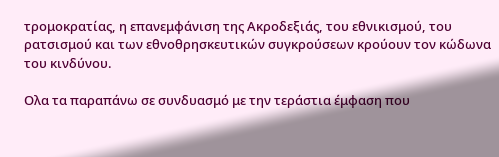τρομοκρατίας, η επανεμφάνιση της Ακροδεξιάς, του εθνικισμού, του ρατσισμού και των εθνοθρησκευτικών συγκρούσεων κρούουν τον κώδωνα του κινδύνου.

Ολα τα παραπάνω σε συνδυασμό με την τεράστια έμφαση που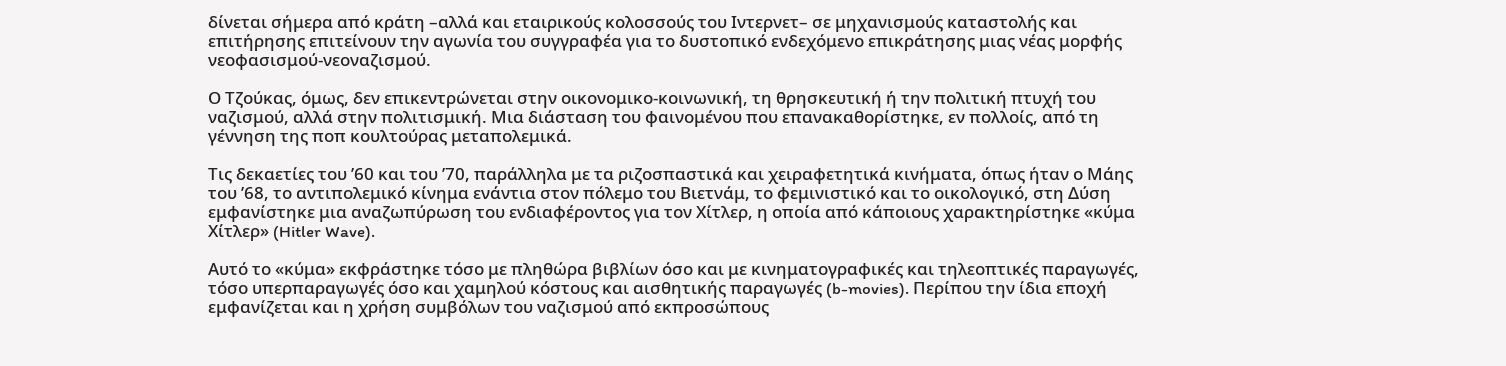δίνεται σήμερα από κράτη –αλλά και εταιρικούς κολοσσούς του Ιντερνετ– σε μηχανισμούς καταστολής και επιτήρησης επιτείνουν την αγωνία του συγγραφέα για το δυστοπικό ενδεχόμενο επικράτησης μιας νέας μορφής νεοφασισμού-νεοναζισμού.

Ο Τζούκας, όμως, δεν επικεντρώνεται στην οικονομικο-κοινωνική, τη θρησκευτική ή την πολιτική πτυχή του ναζισμού, αλλά στην πολιτισμική. Μια διάσταση του φαινομένου που επανακαθορίστηκε, εν πολλοίς, από τη γέννηση της ποπ κουλτούρας μεταπολεμικά.

Τις δεκαετίες του ’60 και του ’70, παράλληλα με τα ριζοσπαστικά και χειραφετητικά κινήματα, όπως ήταν ο Μάης του ’68, το αντιπολεμικό κίνημα ενάντια στον πόλεμο του Βιετνάμ, το φεμινιστικό και το οικολογικό, στη Δύση εμφανίστηκε μια αναζωπύρωση του ενδιαφέροντος για τον Χίτλερ, η οποία από κάποιους χαρακτηρίστηκε «κύμα Χίτλερ» (Hitler Wave).

Αυτό το «κύμα» εκφράστηκε τόσο με πληθώρα βιβλίων όσο και με κινηματογραφικές και τηλεοπτικές παραγωγές, τόσο υπερπαραγωγές όσο και χαμηλού κόστους και αισθητικής παραγωγές (b-movies). Περίπου την ίδια εποχή εμφανίζεται και η χρήση συμβόλων του ναζισμού από εκπροσώπους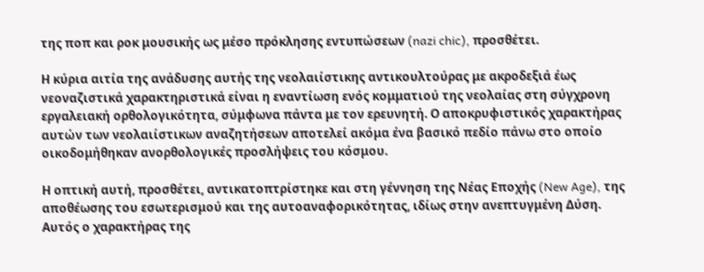της ποπ και ροκ μουσικής ως μέσο πρόκλησης εντυπώσεων (nazi chic), προσθέτει.

Η κύρια αιτία της ανάδυσης αυτής της νεολαιίστικης αντικουλτούρας με ακροδεξιά έως νεοναζιστικά χαρακτηριστικά είναι η εναντίωση ενός κομματιού της νεολαίας στη σύγχρονη εργαλειακή ορθολογικότητα, σύμφωνα πάντα με τον ερευνητή. Ο αποκρυφιστικός χαρακτήρας αυτών των νεολαιίστικων αναζητήσεων αποτελεί ακόμα ένα βασικό πεδίο πάνω στο οποίο οικοδομήθηκαν ανορθολογικές προσλήψεις του κόσμου.

Η οπτική αυτή, προσθέτει, αντικατοπτρίστηκε και στη γέννηση της Νέας Εποχής (New Age), της αποθέωσης του εσωτερισμού και της αυτοαναφορικότητας, ιδίως στην ανεπτυγμένη Δύση. Αυτός ο χαρακτήρας της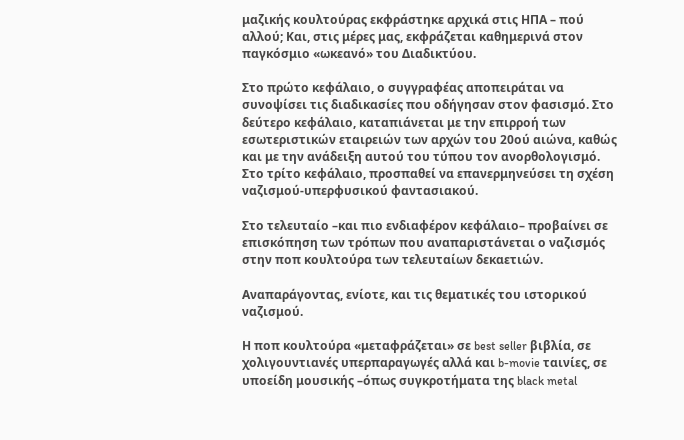μαζικής κουλτούρας εκφράστηκε αρχικά στις ΗΠΑ – πού αλλού; Και, στις μέρες μας, εκφράζεται καθημερινά στον παγκόσμιο «ωκεανό» του Διαδικτύου.

Στο πρώτο κεφάλαιο, ο συγγραφέας αποπειράται να συνοψίσει τις διαδικασίες που οδήγησαν στον φασισμό. Στο δεύτερο κεφάλαιο, καταπιάνεται με την επιρροή των εσωτεριστικών εταιρειών των αρχών του 20ού αιώνα, καθώς και με την ανάδειξη αυτού του τύπου τον ανορθολογισμό. Στο τρίτο κεφάλαιο, προσπαθεί να επανερμηνεύσει τη σχέση ναζισμού-υπερφυσικού φαντασιακού.

Στο τελευταίο –και πιο ενδιαφέρον κεφάλαιο– προβαίνει σε επισκόπηση των τρόπων που αναπαριστάνεται ο ναζισμός στην ποπ κουλτούρα των τελευταίων δεκαετιών.

Αναπαράγοντας, ενίοτε, και τις θεματικές του ιστορικού ναζισμού.

Η ποπ κουλτούρα «μεταφράζεται» σε best seller βιβλία, σε χολιγουντιανές υπερπαραγωγές αλλά και b-movie ταινίες, σε υποείδη μουσικής –όπως συγκροτήματα της black metal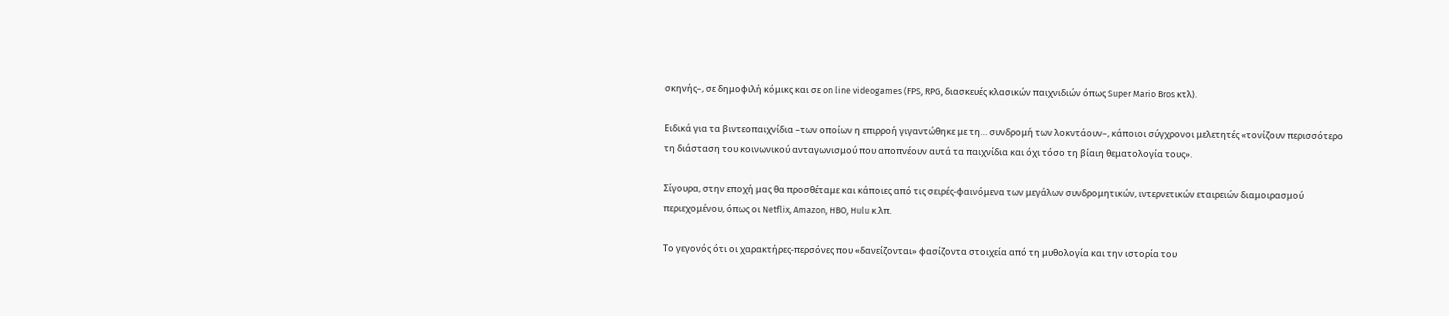σκηνής–, σε δημοφιλή κόμικς και σε on line videogames (FPS, RPG, διασκευές κλασικών παιχνιδιών όπως Super Mario Bros κτλ).

Ειδικά για τα βιντεοπαιχνίδια –των οποίων η επιρροή γιγαντώθηκε με τη… συνδρομή των λοκντάουν–, κάποιοι σύγχρονοι μελετητές «τονίζουν περισσότερο τη διάσταση του κοινωνικού ανταγωνισμού που αποπνέουν αυτά τα παιχνίδια και όχι τόσο τη βίαιη θεματολογία τους».

Σίγουρα, στην εποχή μας θα προσθέταμε και κάποιες από τις σειρές-φαινόμενα των μεγάλων συνδρομητικών, ιντερνετικών εταιρειών διαμοιρασμού περιεχομένου, όπως οι Netflix, Amazon, HBO, Hulu κ.λπ.

Το γεγονός ότι οι χαρακτήρες-περσόνες που «δανείζονται» φασίζοντα στοιχεία από τη μυθολογία και την ιστορία του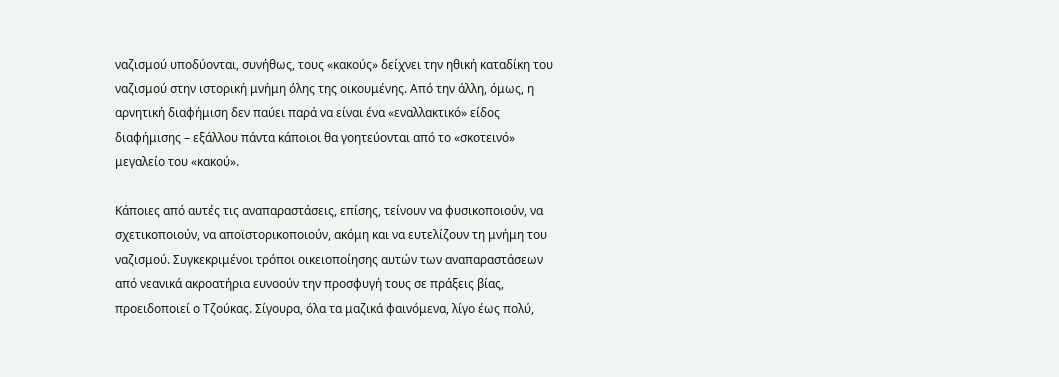ναζισμού υποδύονται, συνήθως, τους «κακούς» δείχνει την ηθική καταδίκη του ναζισμού στην ιστορική μνήμη όλης της οικουμένης. Από την άλλη, όμως, η αρνητική διαφήμιση δεν παύει παρά να είναι ένα «εναλλακτικό» είδος διαφήμισης – εξάλλου πάντα κάποιοι θα γοητεύονται από το «σκοτεινό» μεγαλείο του «κακού».

Κάποιες από αυτές τις αναπαραστάσεις, επίσης, τείνουν να φυσικοποιούν, να σχετικοποιούν, να αποϊστορικοποιούν, ακόμη και να ευτελίζουν τη μνήμη του ναζισμού. Συγκεκριμένοι τρόποι οικειοποίησης αυτών των αναπαραστάσεων από νεανικά ακροατήρια ευνοούν την προσφυγή τους σε πράξεις βίας, προειδοποιεί ο Τζούκας. Σίγουρα, όλα τα μαζικά φαινόμενα, λίγο έως πολύ,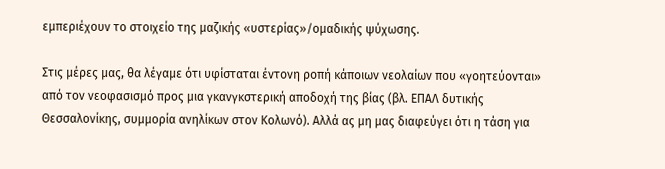εμπεριέχουν το στοιχείο της μαζικής «υστερίας»/ομαδικής ψύχωσης.

Στις μέρες μας, θα λέγαμε ότι υφίσταται έντονη ροπή κάποιων νεολαίων που «γοητεύονται» από τον νεοφασισμό προς μια γκανγκστερική αποδοχή της βίας (βλ. ΕΠΑΛ δυτικής Θεσσαλονίκης, συμμορία ανηλίκων στον Κολωνό). Αλλά ας μη μας διαφεύγει ότι η τάση για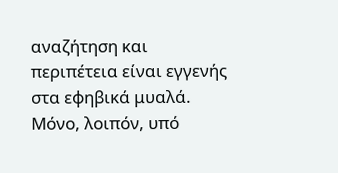αναζήτηση και περιπέτεια είναι εγγενής στα εφηβικά μυαλά. Μόνο, λοιπόν, υπό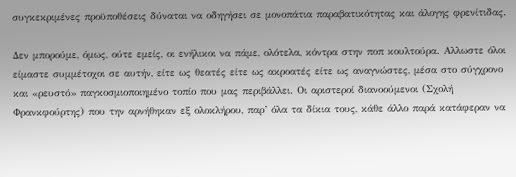συγκεκριμένες προϋποθέσεις δύναται να οδηγήσει σε μονοπάτια παραβατικότητας και άλογης φρενίτιδας.

Δεν μπορούμε, όμως, ούτε εμείς, οι ενήλικοι να πάμε, ολότελα, κόντρα στην ποπ κουλτούρα. Αλλωστε όλοι είμαστε συμμέτοχοι σε αυτήν, είτε ως θεατές είτε ως ακροατές είτε ως αναγνώστες, μέσα στο σύγχρονο και «ρευστό» παγκοσμιοποιημένο τοπίο που μας περιβάλλει. Οι αριστεροί διανοούμενοι (Σχολή Φρανκφούρτης) που την αρνήθηκαν εξ ολοκλήρου, παρ’ όλα τα δίκια τους, κάθε άλλο παρά κατάφεραν να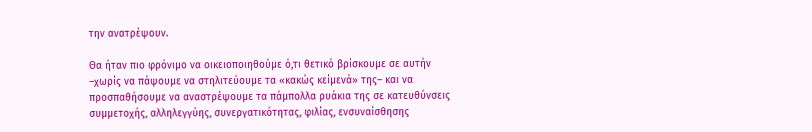την ανατρέψουν.

Θα ήταν πιο φρόνιμο να οικειοποιηθούμε ό,τι θετικό βρίσκουμε σε αυτήν –χωρίς να πάψουμε να στηλιτεύουμε τα «κακώς κείμενά» της– και να προσπαθήσουμε να αναστρέψουμε τα πάμπολλα ρυάκια της σε κατευθύνσεις συμμετοχής, αλληλεγγύης, συνεργατικότητας, φιλίας, ενσυναίσθησης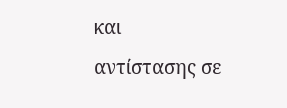και αντίστασης σε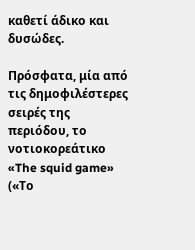καθετί άδικο και δυσώδες.

Πρόσφατα, μία από τις δημοφιλέστερες σειρές της περιόδου, το νοτιοκορεάτικο «The squid game» («Το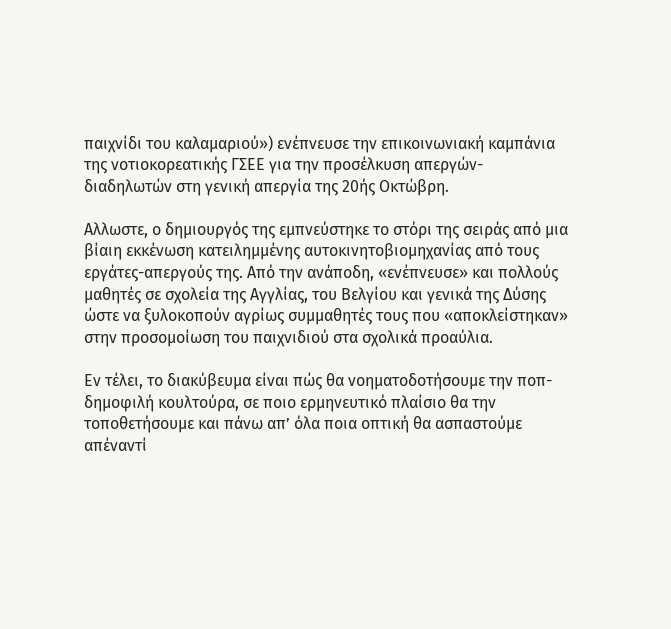παιχνίδι του καλαμαριού») ενέπνευσε την επικοινωνιακή καμπάνια της νοτιοκορεατικής ΓΣΕΕ για την προσέλκυση απεργών-διαδηλωτών στη γενική απεργία της 20ής Οκτώβρη.

Αλλωστε, ο δημιουργός της εμπνεύστηκε το στόρι της σειράς από μια βίαιη εκκένωση κατειλημμένης αυτοκινητοβιομηχανίας από τους εργάτες-απεργούς της. Από την ανάποδη, «ενέπνευσε» και πολλούς μαθητές σε σχολεία της Αγγλίας, του Βελγίου και γενικά της Δύσης ώστε να ξυλοκοπούν αγρίως συμμαθητές τους που «αποκλείστηκαν» στην προσομοίωση του παιχνιδιού στα σχολικά προαύλια.

Εν τέλει, το διακύβευμα είναι πώς θα νοηματοδοτήσουμε την ποπ-δημοφιλή κουλτούρα, σε ποιο ερμηνευτικό πλαίσιο θα την τοποθετήσουμε και πάνω απ’ όλα ποια οπτική θα ασπαστούμε απέναντί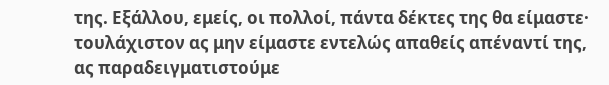της. Εξάλλου, εμείς, οι πολλοί, πάντα δέκτες της θα είμαστε· τουλάχιστον ας μην είμαστε εντελώς απαθείς απέναντί της, ας παραδειγματιστούμε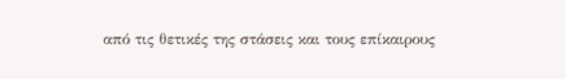από τις θετικές της στάσεις και τους επίκαιρους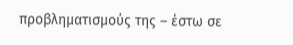προβληματισμούς της – έστω σε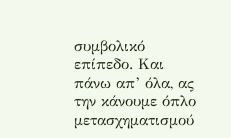συμβολικό επίπεδο. Και πάνω απ’ όλα, ας την κάνουμε όπλο μετασχηματισμού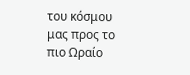του κόσμου μας προς το πιο Ωραίο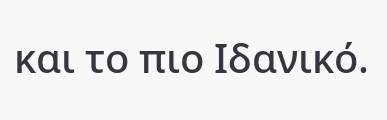και το πιο Ιδανικό.